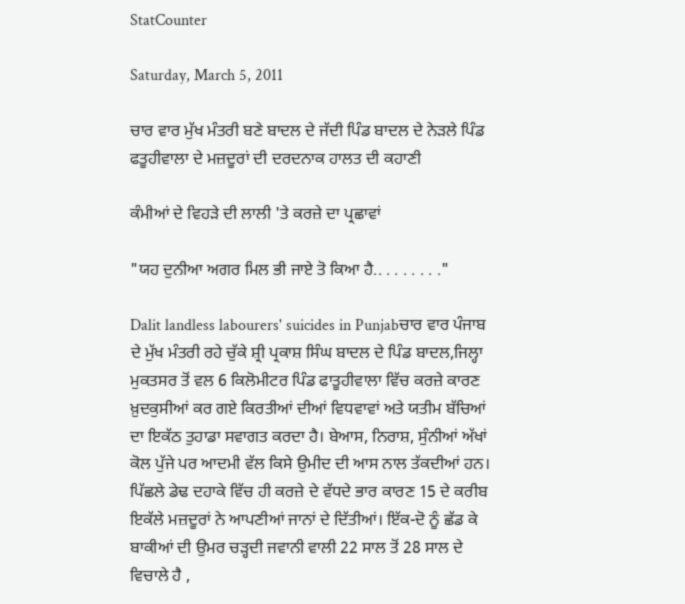StatCounter

Saturday, March 5, 2011

ਚਾਰ ਵਾਰ ਮੁੱਖ ਮੰਤਰੀ ਬਣੇ ਬਾਦਲ ਦੇ ਜੱਦੀ ਪਿੰਡ ਬਾਦਲ ਦੇ ਨੇੜਲੇ ਪਿੰਡ ਫਤੂਹੀਵਾਲਾ ਦੇ ਮਜ਼ਦੂਰਾਂ ਦੀ ਦਰਦਨਾਕ ਹਾਲਤ ਦੀ ਕਹਾਣੀ

ਕੰਮੀਆਂ ਦੇ ਵਿਹੜੇ ਦੀ ਲਾਲੀ 'ਤੇ ਕਰਜ਼ੇ ਦਾ ਪ੍ਰਛਾਵਾਂ

"ਯਹ ਦੁਨੀਆ ਅਗਰ ਮਿਲ ਭੀ ਜਾਏ ਤੋ ਕਿਆ ਹੈ.. . . . . . . ."

Dalit landless labourers' suicides in Punjabਚਾਰ ਵਾਰ ਪੰਜਾਬ ਦੇ ਮੁੱਖ ਮੰਤਰੀ ਰਹੇ ਚੁੱਕੇ ਸ਼੍ਰੀ ਪ੍ਰਕਾਸ਼ ਸਿੰਘ ਬਾਦਲ ਦੇ ਪਿੰਡ ਬਾਦਲ,ਜਿਲ੍ਹਾ ਮੁਕਤਸਰ ਤੋਂ ਵਲ 6 ਕਿਲੋਮੀਟਰ ਪਿੰਡ ਫਾਤੂਹੀਵਾਲਾ ਵਿੱਚ ਕਰਜ਼ੇ ਕਾਰਣ ਖ਼ੁਦਕੁਸੀਆਂ ਕਰ ਗਏ ਕਿਰਤੀਆਂ ਦੀਆਂ ਵਿਧਵਾਵਾਂ ਅਤੇ ਯਤੀਮ ਬੱਚਿਆਂ ਦਾ ਇਕੱਠ ਤੁਹਾਡਾ ਸਵਾਗਤ ਕਰਦਾ ਹੈ। ਬੇਆਸ, ਨਿਰਾਸ਼, ਸੁੰਨੀਆਂ ਅੱਖਾਂ ਕੋਲ ਪੁੱਜੇ ਪਰ ਆਦਮੀ ਵੱਲ ਕਿਸੇ ਉਮੀਦ ਦੀ ਆਸ ਨਾਲ ਤੱਕਦੀਆਂ ਹਨ। ਪਿੱਛਲੇ ਡੇਢ ਦਹਾਕੇ ਵਿੱਚ ਹੀ ਕਰਜ਼ੇ ਦੇ ਵੱਧਦੇ ਭਾਰ ਕਾਰਣ 15 ਦੇ ਕਰੀਬ ਇਕੱਲੇ ਮਜ਼ਦੂਰਾਂ ਨੇ ਆਪਣੀਆਂ ਜਾਨਾਂ ਦੇ ਦਿੱਤੀਆਂ। ਇੱਕ-ਦੋ ਨੂੰ ਛੱਡ ਕੇ ਬਾਕੀਆਂ ਦੀ ਉਮਰ ਚੜ੍ਹਦੀ ਜਵਾਨੀ ਵਾਲੀ 22 ਸਾਲ ਤੋਂ 28 ਸਾਲ ਦੇ ਵਿਚਾਲੇ ਹੈ ,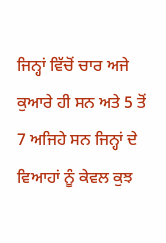ਜਿਨ੍ਹਾਂ ਵਿੱਚੋਂ ਚਾਰ ਅਜੇ ਕੁਆਰੇ ਹੀ ਸਨ ਅਤੇ 5 ਤੋਂ 7 ਅਜਿਹੇ ਸਨ ਜਿਨ੍ਹਾਂ ਦੇ ਵਿਆਹਾਂ ਨੂੰ ਕੇਵਲ ਕੁਝ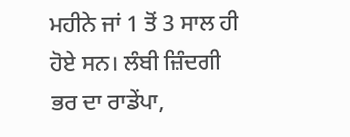ਮਹੀਨੇ ਜਾਂ 1 ਤੋਂ 3 ਸਾਲ ਹੀ ਹੋਏ ਸਨ। ਲੰਬੀ ਜ਼ਿੰਦਗੀ ਭਰ ਦਾ ਰਾਡੇਂਪਾ,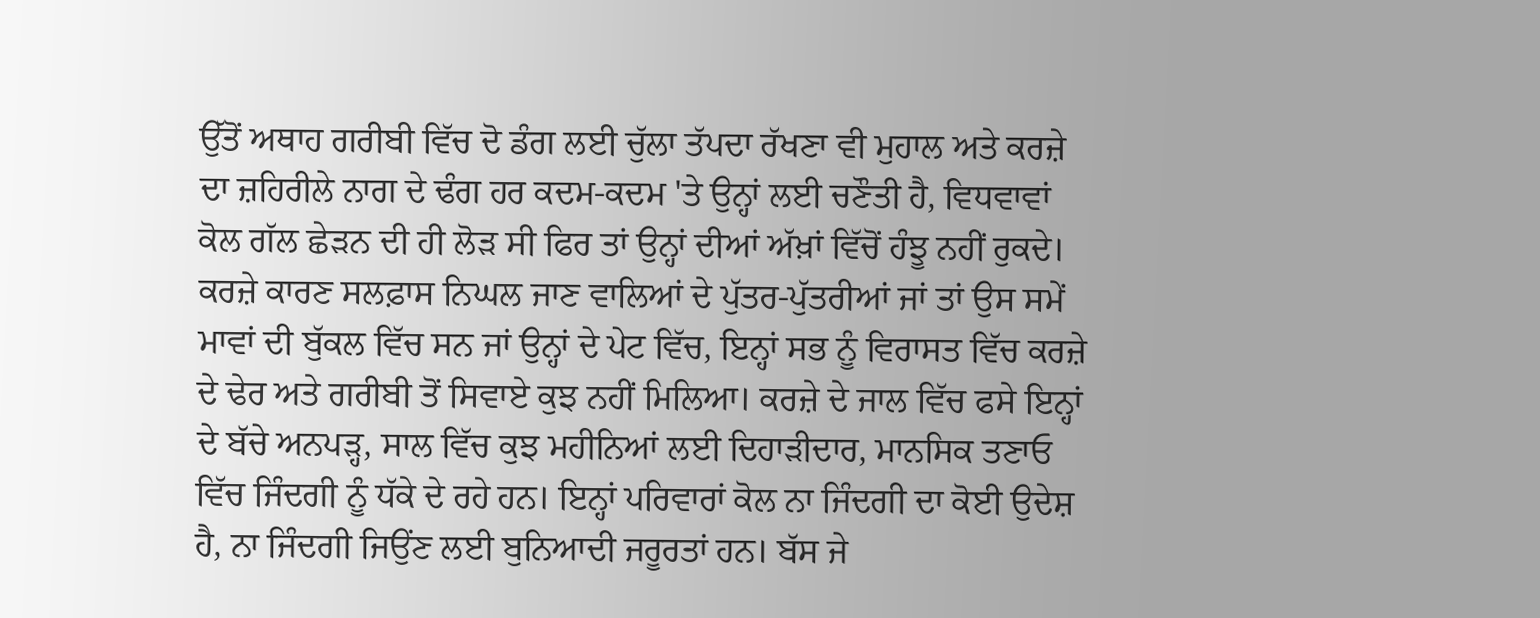ਉੱਤੋਂ ਅਥਾਹ ਗਰੀਬੀ ਵਿੱਚ ਦੋ ਡੰਗ ਲਈ ਚੁੱਲਾ ਤੱਪਦਾ ਰੱਖਣਾ ਵੀ ਮੁਹਾਲ ਅਤੇ ਕਰਜ਼ੇ ਦਾ ਜ਼ਹਿਰੀਲੇ ਨਾਗ ਦੇ ਢੰਗ ਹਰ ਕਦਮ-ਕਦਮ 'ਤੇ ਉਨ੍ਹਾਂ ਲਈ ਚਣੌਤੀ ਹੈ, ਵਿਧਵਾਵਾਂ ਕੋਲ ਗੱਲ ਛੇੜਨ ਦੀ ਹੀ ਲੋੜ ਸੀ ਫਿਰ ਤਾਂ ਉਨ੍ਹਾਂ ਦੀਆਂ ਅੱਖ਼ਾਂ ਵਿੱਚੋਂ ਹੰਝੂ ਨਹੀਂ ਰੁਕਦੇ। ਕਰਜ਼ੇ ਕਾਰਣ ਸਲਫ਼ਾਸ ਨਿਘਲ ਜਾਣ ਵਾਲਿਆਂ ਦੇ ਪੁੱਤਰ-ਪੁੱਤਰੀਆਂ ਜਾਂ ਤਾਂ ਉਸ ਸਮੇਂ ਮਾਵਾਂ ਦੀ ਬੁੱਕਲ ਵਿੱਚ ਸਨ ਜਾਂ ਉਨ੍ਹਾਂ ਦੇ ਪੇਟ ਵਿੱਚ, ਇਨ੍ਹਾਂ ਸਭ ਨੂੰ ਵਿਰਾਸਤ ਵਿੱਚ ਕਰਜ਼ੇ ਦੇ ਢੇਰ ਅਤੇ ਗਰੀਬੀ ਤੋਂ ਸਿਵਾਏ ਕੁਝ ਨਹੀਂ ਮਿਲਿਆ। ਕਰਜ਼ੇ ਦੇ ਜਾਲ ਵਿੱਚ ਫਸੇ ਇਨ੍ਹਾਂ ਦੇ ਬੱਚੇ ਅਨਪੜ੍ਹ, ਸਾਲ ਵਿੱਚ ਕੁਝ ਮਹੀਨਿਆਂ ਲਈ ਦਿਹਾੜੀਦਾਰ, ਮਾਨਸਿਕ ਤਣਾਓ ਵਿੱਚ ਜਿੰਦਗੀ ਨੂੰ ਧੱਕੇ ਦੇ ਰਹੇ ਹਨ। ਇਨ੍ਹਾਂ ਪਰਿਵਾਰਾਂ ਕੋਲ ਨਾ ਜਿੰਦਗੀ ਦਾ ਕੋਈ ਉਦੇਸ਼ ਹੈ, ਨਾ ਜਿੰਦਗੀ ਜਿਉਂਣ ਲਈ ਬੁਨਿਆਦੀ ਜਰੂਰਤਾਂ ਹਨ। ਬੱਸ ਜੇ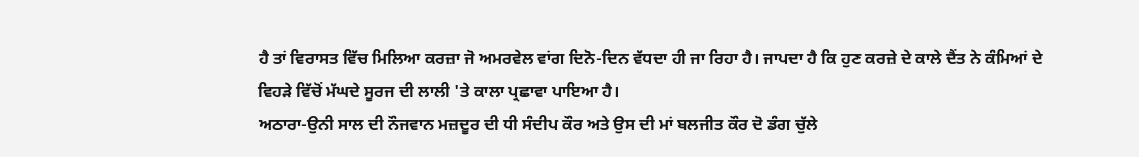ਹੈ ਤਾਂ ਵਿਰਾਸਤ ਵਿੱਚ ਮਿਲਿਆ ਕਰਜ਼ਾ ਜੋ ਅਮਰਵੇਲ ਵਾਂਗ ਦਿਨੋ-ਦਿਨ ਵੱਧਦਾ ਹੀ ਜਾ ਰਿਹਾ ਹੈ। ਜਾਪਦਾ ਹੈ ਕਿ ਹੁਣ ਕਰਜ਼ੇ ਦੇ ਕਾਲੇ ਦੈਂਤ ਨੇ ਕੰਮਿਆਂ ਦੇ ਵਿਹੜੇ ਵਿੱਚੋਂ ਮੱਘਦੇ ਸੂਰਜ ਦੀ ਲਾਲੀ 'ਤੇ ਕਾਲਾ ਪ੍ਰਛਾਵਾ ਪਾਇਆ ਹੈ।
ਅਠਾਰਾ-ਉਨੀ ਸਾਲ ਦੀ ਨੌਜਵਾਨ ਮਜ਼ਦੂਰ ਦੀ ਧੀ ਸੰਦੀਪ ਕੌਰ ਅਤੇ ਉਸ ਦੀ ਮਾਂ ਬਲਜੀਤ ਕੌਰ ਦੋ ਡੰਗ ਚੁੱਲੇ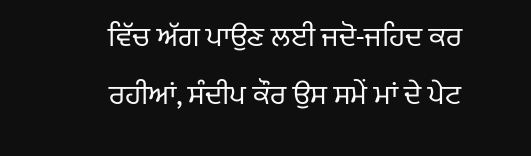ਵਿੱਚ ਅੱਗ ਪਾਉਣ ਲਈ ਜਦੋ-ਜਹਿਦ ਕਰ ਰਹੀਆਂ, ਸੰਦੀਪ ਕੌਰ ਉਸ ਸਮੇਂ ਮਾਂ ਦੇ ਪੇਟ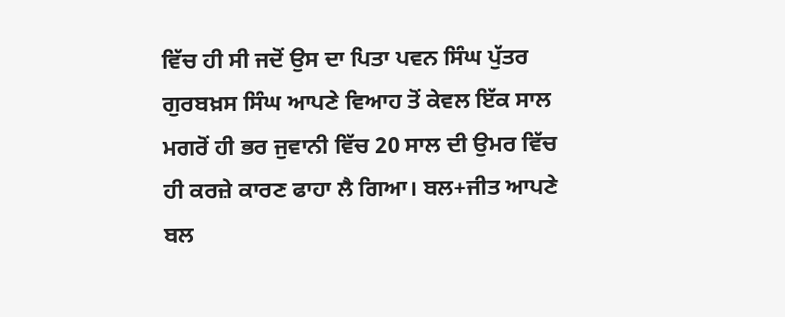ਵਿੱਚ ਹੀ ਸੀ ਜਦੋਂ ਉਸ ਦਾ ਪਿਤਾ ਪਵਨ ਸਿੰਘ ਪੁੱਤਰ ਗੁਰਬਖ਼ਸ ਸਿੰਘ ਆਪਣੇ ਵਿਆਹ ਤੋਂ ਕੇਵਲ ਇੱਕ ਸਾਲ ਮਗਰੋਂ ਹੀ ਭਰ ਜੁਵਾਨੀ ਵਿੱਚ 20 ਸਾਲ ਦੀ ਉਮਰ ਵਿੱਚ ਹੀ ਕਰਜ਼ੇ ਕਾਰਣ ਫਾਹਾ ਲੈ ਗਿਆ। ਬਲ+ਜੀਤ ਆਪਣੇ ਬਲ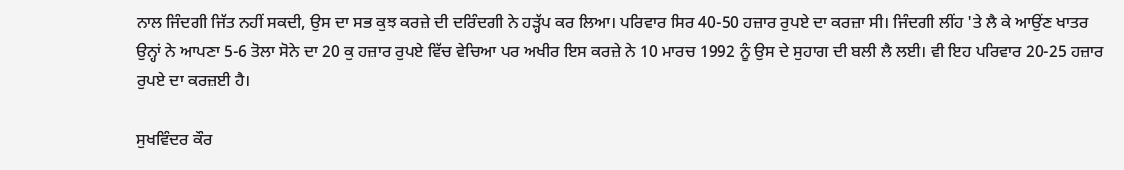ਨਾਲ ਜਿੰਦਗੀ ਜਿੱਤ ਨਹੀਂ ਸਕਦੀ, ਉਸ ਦਾ ਸਭ ਕੁਝ ਕਰਜ਼ੇ ਦੀ ਦਰਿੰਦਗੀ ਨੇ ਹੜ੍ਹੱਪ ਕਰ ਲਿਆ। ਪਰਿਵਾਰ ਸਿਰ 40-50 ਹਜ਼ਾਰ ਰੁਪਏ ਦਾ ਕਰਜ਼ਾ ਸੀ। ਜਿੰਦਗੀ ਲੀਂਹ 'ਤੇ ਲੈ ਕੇ ਆਉਂਣ ਖਾਤਰ ਉਨ੍ਹਾਂ ਨੇ ਆਪਣਾ 5-6 ਤੋਲਾ ਸੋਨੇ ਦਾ 20 ਕੁ ਹਜ਼ਾਰ ਰੁਪਏ ਵਿੱਚ ਵੇਚਿਆ ਪਰ ਅਖੀਰ ਇਸ ਕਰਜ਼ੇ ਨੇ 10 ਮਾਰਚ 1992 ਨੂੰ ਉਸ ਦੇ ਸੁਹਾਗ ਦੀ ਬਲੀ ਲੈ ਲਈ। ਵੀ ਇਹ ਪਰਿਵਾਰ 20-25 ਹਜ਼ਾਰ ਰੁਪਏ ਦਾ ਕਰਜ਼ਈ ਹੈ।

ਸੁਖਵਿੰਦਰ ਕੌਰ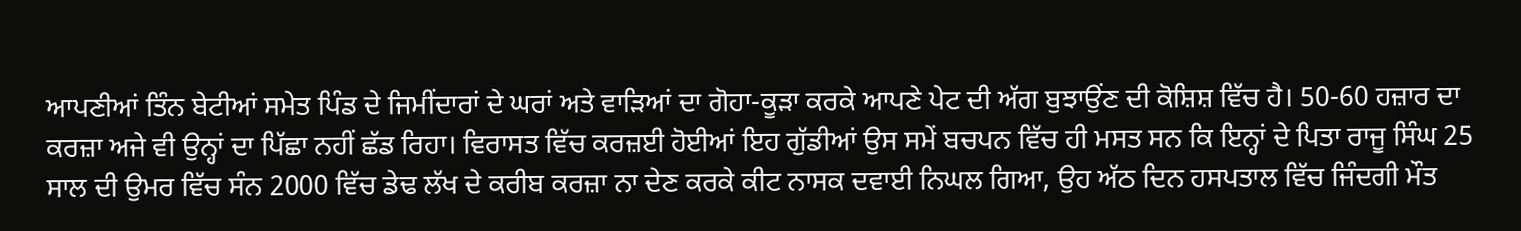ਆਪਣੀਆਂ ਤਿੰਨ ਬੇਟੀਆਂ ਸਮੇਤ ਪਿੰਡ ਦੇ ਜਿਮੀਂਦਾਰਾਂ ਦੇ ਘਰਾਂ ਅਤੇ ਵਾੜਿਆਂ ਦਾ ਗੋਹਾ-ਕੂੜਾ ਕਰਕੇ ਆਪਣੇ ਪੇਟ ਦੀ ਅੱਗ ਬੁਝਾਉਂਣ ਦੀ ਕੋਸ਼ਿਸ਼ ਵਿੱਚ ਹੈ। 50-60 ਹਜ਼ਾਰ ਦਾ ਕਰਜ਼ਾ ਅਜੇ ਵੀ ਉਨ੍ਹਾਂ ਦਾ ਪਿੱਛਾ ਨਹੀਂ ਛੱਡ ਰਿਹਾ। ਵਿਰਾਸਤ ਵਿੱਚ ਕਰਜ਼ਈ ਹੋਈਆਂ ਇਹ ਗੁੱਡੀਆਂ ਉਸ ਸਮੇਂ ਬਚਪਨ ਵਿੱਚ ਹੀ ਮਸਤ ਸਨ ਕਿ ਇਨ੍ਹਾਂ ਦੇ ਪਿਤਾ ਰਾਜੂ ਸਿੰਘ 25 ਸਾਲ ਦੀ ਉਮਰ ਵਿੱਚ ਸੰਨ 2000 ਵਿੱਚ ਡੇਢ ਲੱਖ ਦੇ ਕਰੀਬ ਕਰਜ਼ਾ ਨਾ ਦੇਣ ਕਰਕੇ ਕੀਟ ਨਾਸਕ ਦਵਾਈ ਨਿਘਲ ਗਿਆ, ਉਹ ਅੱਠ ਦਿਨ ਹਸਪਤਾਲ ਵਿੱਚ ਜਿੰਦਗੀ ਮੌਤ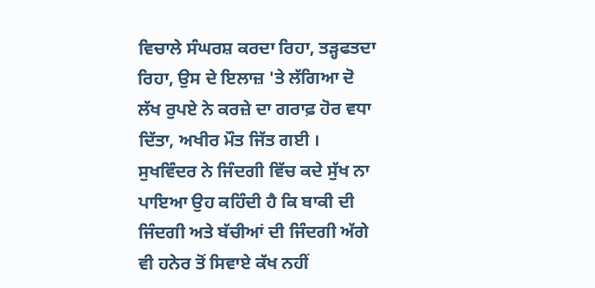ਵਿਚਾਲੇ ਸੰਘਰਸ਼ ਕਰਦਾ ਰਿਹਾ, ਤੜ੍ਹਫਤਦਾ ਰਿਹਾ, ਉਸ ਦੇ ਇਲਾਜ਼ 'ਤੇ ਲੱਗਿਆ ਦੋ ਲੱਖ ਰੁਪਏ ਨੇ ਕਰਜ਼ੇ ਦਾ ਗਰਾਫ਼ ਹੋਰ ਵਧਾ ਦਿੱਤਾ, ਅਖੀਰ ਮੌਤ ਜਿੱਤ ਗਈ । ਸੁਖਵਿੰਦਰ ਨੇ ਜਿੰਦਗੀ ਵਿੱਚ ਕਦੇ ਸੁੱਖ ਨਾ ਪਾਇਆ ਉਹ ਕਹਿੰਦੀ ਹੈ ਕਿ ਬਾਕੀ ਦੀ ਜਿੰਦਗੀ ਅਤੇ ਬੱਚੀਆਂ ਦੀ ਜਿੰਦਗੀ ਅੱਗੇ ਵੀ ਹਨੇਰ ਤੋਂ ਸਿਵਾਏ ਕੱਖ ਨਹੀਂ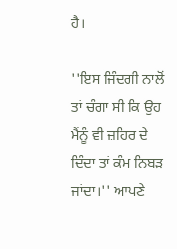ਹੈ।

''ਇਸ ਜਿੰਦਗੀ ਨਾਲੋਂ ਤਾਂ ਚੰਗਾ ਸੀ ਕਿ ਉਹ ਮੈਂਨੂੰ ਵੀ ਜ਼ਹਿਰ ਦੇ ਦਿੰਦਾ ਤਾਂ ਕੰਮ ਨਿਬੜ ਜਾਂਦਾ।'' ਆਪਣੇ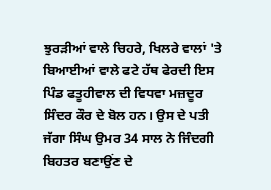ਝੁਰੜੀਆਂ ਵਾਲੇ ਚਿਹਰੇ, ਖਿਲਰੇ ਵਾਲਾਂ 'ਤੇ ਬਿਆਈਆਂ ਵਾਲੇ ਫਟੇ ਹੱਥ ਫੇਰਦੀ ਇਸ ਪਿੰਡ ਫਤੂਹੀਵਾਲ ਦੀ ਵਿਧਵਾ ਮਜ਼ਦੂਰ ਸਿੰਦਰ ਕੌਰ ਦੇ ਬੋਲ ਹਨ। ਉਸ ਦੇ ਪਤੀ ਜੱਗਾ ਸਿੰਘ ਉਮਰ 34 ਸਾਲ ਨੇ ਜਿੰਦਗੀ ਬਿਹਤਰ ਬਣਾਉਂਣ ਦੇ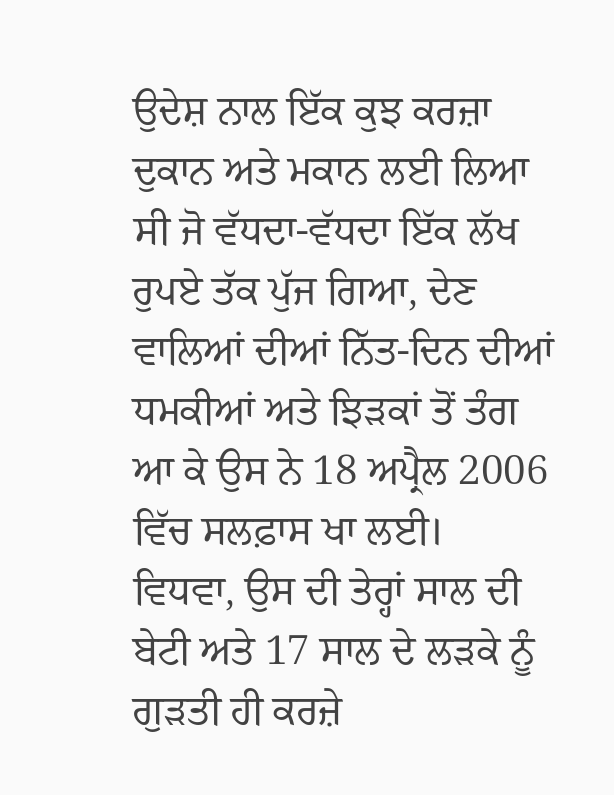ਉਦੇਸ਼ ਨਾਲ ਇੱਕ ਕੁਝ ਕਰਜ਼ਾ ਦੁਕਾਨ ਅਤੇ ਮਕਾਨ ਲਈ ਲਿਆ ਸੀ ਜੋ ਵੱਧਦਾ-ਵੱਧਦਾ ਇੱਕ ਲੱਖ ਰੁਪਏ ਤੱਕ ਪੁੱਜ ਗਿਆ, ਦੇਣ ਵਾਲਿਆਂ ਦੀਆਂ ਨਿੱਤ-ਦਿਨ ਦੀਆਂ ਧਮਕੀਆਂ ਅਤੇ ਝਿੜਕਾਂ ਤੋਂ ਤੰਗ ਆ ਕੇ ਉਸ ਨੇ 18 ਅਪ੍ਰੈਲ 2006 ਵਿੱਚ ਸਲਫ਼ਾਸ ਖਾ ਲਈ। ਵਿਧਵਾ, ਉਸ ਦੀ ਤੇਰ੍ਹਾਂ ਸਾਲ ਦੀ ਬੇਟੀ ਅਤੇ 17 ਸਾਲ ਦੇ ਲੜਕੇ ਨੂੰ ਗੁੜਤੀ ਹੀ ਕਰਜ਼ੇ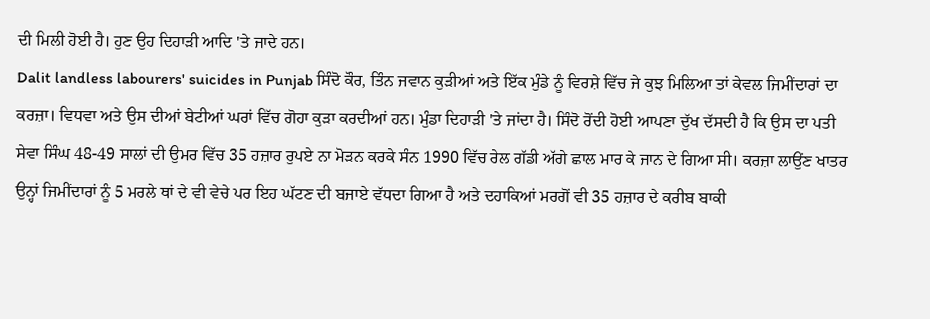ਦੀ ਮਿਲੀ ਹੋਈ ਹੈ। ਹੁਣ ਉਹ ਦਿਹਾੜੀ ਆਦਿ 'ਤੇ ਜਾਦੇ ਹਨ।
Dalit landless labourers' suicides in Punjab ਸਿੰਦੋ ਕੌਰ, ਤਿੰਨ ਜਵਾਨ ਕੁੜੀਆਂ ਅਤੇ ਇੱਕ ਮੁੰਡੇ ਨੂੰ ਵਿਰਸ਼ੇ ਵਿੱਚ ਜੇ ਕੁਝ ਮਿਲਿਆ ਤਾਂ ਕੇਵਲ ਜਿਮੀਂਦਾਰਾਂ ਦਾ ਕਰਜ਼ਾ। ਵਿਧਵਾ ਅਤੇ ਉਸ ਦੀਆਂ ਬੇਟੀਆਂ ਘਰਾਂ ਵਿੱਚ ਗੋਹਾ ਕੁੜਾ ਕਰਦੀਆਂ ਹਨ। ਮੁੰਡਾ ਦਿਹਾੜੀ 'ਤੇ ਜਾਂਦਾ ਹੈ। ਸਿੰਦੋ ਰੋਂਦੀ ਹੋਈ ਆਪਣਾ ਦੁੱਖ ਦੱਸਦੀ ਹੈ ਕਿ ਉਸ ਦਾ ਪਤੀ ਸੇਵਾ ਸਿੰਘ 48-49 ਸਾਲਾਂ ਦੀ ਉਮਰ ਵਿੱਚ 35 ਹਜ਼ਾਰ ਰੁਪਏ ਨਾ ਮੋੜਨ ਕਰਕੇ ਸੰਨ 1990 ਵਿੱਚ ਰੇਲ ਗੱਡੀ ਅੱਗੇ ਛਾਲ ਮਾਰ ਕੇ ਜਾਨ ਦੇ ਗਿਆ ਸੀ। ਕਰਜ਼ਾ ਲਾਉਂਣ ਖਾਤਰ ਉਨ੍ਹਾਂ ਜਿਮੀਂਦਾਰਾਂ ਨੂੰ 5 ਮਰਲੇ ਥਾਂ ਦੇ ਵੀ ਵੇਚੇ ਪਰ ਇਹ ਘੱਟਣ ਦੀ ਬਜਾਏ ਵੱਧਦਾ ਗਿਆ ਹੈ ਅਤੇ ਦਹਾਕਿਆਂ ਮਰਗੋਂ ਵੀ 35 ਹਜ਼ਾਰ ਦੇ ਕਰੀਬ ਬਾਕੀ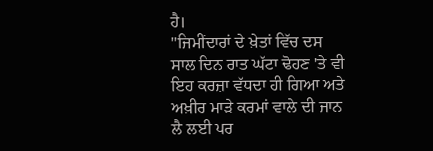ਹੈ।
''ਜਿਮੀਂਦਾਰਾਂ ਦੇ ਖ਼ੇਤਾਂ ਵਿੱਚ ਦਸ ਸਾਲ ਦਿਨ ਰਾਤ ਘੱਟਾ ਢੋਹਣ 'ਤੇ ਵੀ ਇਹ ਕਰਜ਼ਾ ਵੱਧਦਾ ਹੀ ਗਿਆ ਅਤੇ ਅਖ਼ੀਰ ਮਾੜੇ ਕਰਮਾਂ ਵਾਲੇ ਦੀ ਜਾਨ ਲੈ ਲਈ ਪਰ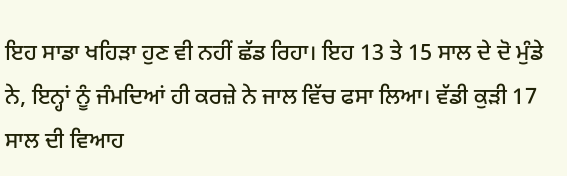ਇਹ ਸਾਡਾ ਖਹਿੜਾ ਹੁਣ ਵੀ ਨਹੀਂ ਛੱਡ ਰਿਹਾ। ਇਹ 13 ਤੇ 15 ਸਾਲ ਦੇ ਦੋ ਮੁੰਡੇ ਨੇ, ਇਨ੍ਹਾਂ ਨੂੰ ਜੰਮਦਿਆਂ ਹੀ ਕਰਜ਼ੇ ਨੇ ਜਾਲ ਵਿੱਚ ਫਸਾ ਲਿਆ। ਵੱਡੀ ਕੁੜੀ 17 ਸਾਲ ਦੀ ਵਿਆਹ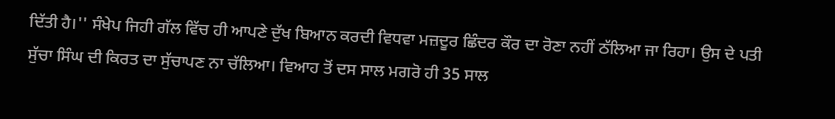ਦਿੱਤੀ ਹੈ।'' ਸੰਖੇਪ ਜਿਹੀ ਗੱਲ ਵਿੱਚ ਹੀ ਆਪਣੇ ਦੁੱਖ ਬਿਆਨ ਕਰਦੀ ਵਿਧਵਾ ਮਜ਼ਦੂਰ ਛਿੰਦਰ ਕੌਰ ਦਾ ਰੋਣਾ ਨਹੀਂ ਠੱਲਿਆ ਜਾ ਰਿਹਾ। ਉਸ ਦੇ ਪਤੀ ਸੁੱਚਾ ਸਿੰਘ ਦੀ ਕਿਰਤ ਦਾ ਸੁੱਚਾਪਣ ਨਾ ਚੱਲਿਆ। ਵਿਆਹ ਤੋਂ ਦਸ ਸਾਲ ਮਗਰੋ ਹੀ 35 ਸਾਲ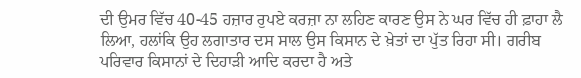ਦੀ ਉਮਰ ਵਿੱਚ 40-45 ਹਜ਼ਾਰ ਰੁਪਏ ਕਰਜ਼ਾ ਨਾ ਲਹਿਣ ਕਾਰਣ ਉਸ ਨੇ ਘਰ ਵਿੱਚ ਹੀ ਫ਼ਾਹਾ ਲੈ ਲਿਆ, ਹਲਾਂਕਿ ਉਹ ਲਗਾਤਾਰ ਦਸ ਸਾਲ ਉਸ ਕਿਸਾਨ ਦੇ ਖ਼ੇਤਾਂ ਦਾ ਪੁੱਤ ਰਿਹਾ ਸੀ। ਗਰੀਬ ਪਰਿਵਾਰ ਕਿਸਾਨਾਂ ਦੇ ਦਿਹਾੜੀ ਆਦਿ ਕਰਦਾ ਹੈ ਅਤੇ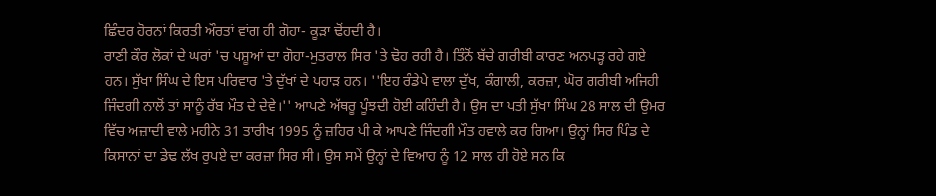ਛਿੰਦਰ ਹੋਰਨਾਂ ਕਿਰਤੀ ਔਰਤਾਂ ਵਾਂਗ ਹੀ ਗੋਹਾ- ਕੂੜਾ ਢੋਂਹਦੀ ਹੈ।
ਰਾਣੀ ਕੌਰ ਲੋਕਾਂ ਦੇ ਘਰਾਂ 'ਚ ਪਸ਼ੂਆਂ ਦਾ ਗੋਹਾ-ਮੁਤਰਾਲ ਸਿਰ 'ਤੇ ਢੋਹ ਰਹੀ ਹੈ। ਤਿੰਨੋਂ ਬੱਚੇ ਗਰੀਬੀ ਕਾਰਣ ਅਨਪੜ੍ਹ ਰਹੇ ਗਏ ਹਨ। ਸੁੱਖਾ ਸਿੰਘ ਦੇ ਇਸ ਪਰਿਵਾਰ 'ਤੇ ਦੁੱਖਾਂ ਦੇ ਪਹਾੜ ਹਨ। ''ਇਹ ਰੰਡੇਪੇ ਵਾਲਾ ਦੁੱਖ, ਕੰਗਾਲੀ, ਕਰਜ਼ਾ, ਘੋਰ ਗਰੀਬੀ ਅਜਿਹੀ ਜਿੰਦਗੀ ਨਾਲੋਂ ਤਾਂ ਸਾਨੂੰ ਰੱਬ ਮੌਤ ਦੇ ਦੇਵੇ।'' ਆਪਣੇ ਅੱਥਰੂ ਪੂੰਝਦੀ ਹੋਈ ਕਹਿੰਦੀ ਹੈ। ਉਸ ਦਾ ਪਤੀ ਸੁੱਖਾ ਸਿੰਘ 28 ਸਾਲ ਦੀ ਉਮਰ ਵਿੱਚ ਅਜ਼ਾਦੀ ਵਾਲੇ ਮਹੀਨੇ 31 ਤਾਰੀਖ 1995 ਨੂੰ ਜ਼ਹਿਰ ਪੀ ਕੇ ਆਪਣੇ ਜਿੰਦਗੀ ਮੌਤ ਹਵਾਲੇ ਕਰ ਗਿਆ। ਉਨ੍ਹਾਂ ਸਿਰ ਪਿੰਡ ਦੇ ਕਿਸਾਨਾਂ ਦਾ ਡੇਢ ਲੱਖ ਰੁਪਏ ਦਾ ਕਰਜ਼ਾ ਸਿਰ ਸੀ। ਉਸ ਸਮੇਂ ਉਨ੍ਹਾਂ ਦੇ ਵਿਆਹ ਨੂੰ 12 ਸਾਲ ਹੀ ਹੋਏ ਸਨ ਕਿ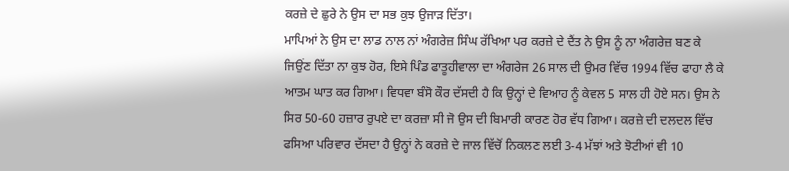ਕਰਜ਼ੇ ਦੇ ਛੁਰੇ ਨੇ ਉਸ ਦਾ ਸਭ ਕੁਝ ਉਜਾੜ ਦਿੱਤਾ।
ਮਾਪਿਆਂ ਨੇ ਉਸ ਦਾ ਲਾਡ ਨਾਲ ਨਾਂ ਅੰਗਰੇਜ਼ ਸਿੰਘ ਰੱਖਿਆ ਪਰ ਕਰਜ਼ੇ ਦੇ ਦੈਂਤ ਨੇ ਉਸ ਨੂੰ ਨਾ ਅੰਗਰੇਜ਼ ਬਣ ਕੇ ਜਿਉਂਣ ਦਿੱਤਾ ਨਾ ਕੁਝ ਹੋਰ, ਇਸੇ ਪਿੰਡ ਫਾਤੂਹੀਵਾਲਾ ਦਾ ਅੰਗਰੇਜ 26 ਸਾਲ ਦੀ ਉਮਰ ਵਿੱਚ 1994 ਵਿੱਚ ਫਾਹਾ ਲੈ ਕੇ ਆਤਮ ਘਾਤ ਕਰ ਗਿਆ। ਵਿਧਵਾ ਬੰਸੋ ਕੌਰ ਦੱਸਦੀ ਹੈ ਕਿ ਉਨ੍ਹਾਂ ਦੇ ਵਿਆਹ ਨੂੰ ਕੇਵਲ 5 ਸਾਲ ਹੀ ਹੋਏ ਸਨ। ਉਸ ਨੇ ਸਿਰ 50-60 ਹਜ਼ਾਰ ਰੁਪਏ ਦਾ ਕਰਜ਼ਾ ਸੀ ਜੋ ਉਸ ਦੀ ਬਿਮਾਰੀ ਕਾਰਣ ਹੋਰ ਵੱਧ ਗਿਆ। ਕਰਜ਼ੇ ਦੀ ਦਲਦਲ ਵਿੱਚ ਫਸਿਆ ਪਰਿਵਾਰ ਦੱਸਦਾ ਹੈ ਉਨ੍ਹਾਂ ਨੇ ਕਰਜ਼ੇ ਦੇ ਜਾਲ ਵਿੱਚੋਂ ਨਿਕਲਣ ਲਈ 3-4 ਮੱਝਾਂ ਅਤੇ ਝੋਟੀਆਂ ਵੀ 10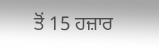ਤੋਂ 15 ਹਜ਼ਾਰ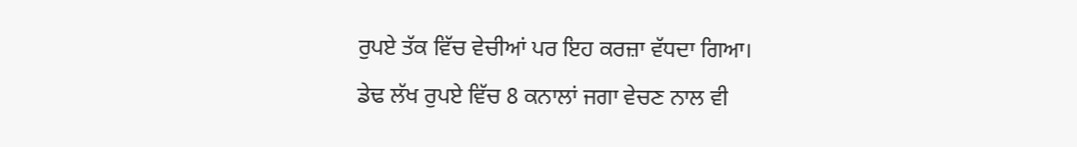ਰੁਪਏ ਤੱਕ ਵਿੱਚ ਵੇਚੀਆਂ ਪਰ ਇਹ ਕਰਜ਼ਾ ਵੱਧਦਾ ਗਿਆ।
ਡੇਢ ਲੱਖ ਰੁਪਏ ਵਿੱਚ 8 ਕਨਾਲਾਂ ਜਗਾ ਵੇਚਣ ਨਾਲ ਵੀ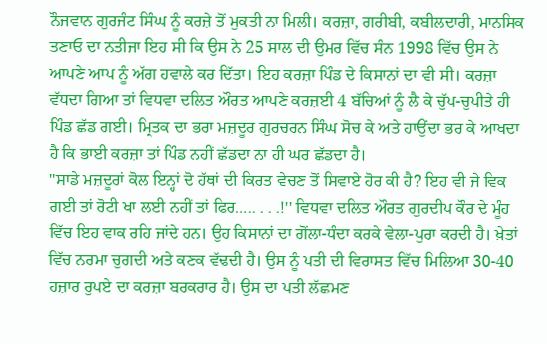ਨੌਜਵਾਨ ਗੁਰਜੰਟ ਸਿੰਘ ਨੂੰ ਕਰਜ਼ੇ ਤੋਂ ਮੁਕਤੀ ਨਾ ਮਿਲੀ। ਕਰਜ਼ਾ, ਗਰੀਬੀ, ਕਬੀਲਦਾਰੀ, ਮਾਨਸਿਕ ਤਣਾਓ ਦਾ ਨਤੀਜਾ ਇਹ ਸੀ ਕਿ ਉਸ ਨੇ 25 ਸਾਲ ਦੀ ਉਮਰ ਵਿੱਚ ਸੰਨ 1998 ਵਿੱਚ ਉਸ ਨੇ ਆਪਣੇ ਆਪ ਨੂੰ ਅੱਗ ਹਵਾਲੇ ਕਰ ਦਿੱਤਾ। ਇਹ ਕਰਜ਼ਾ ਪਿੰਡ ਦੇ ਕਿਸਾਨਾਂ ਦਾ ਵੀ ਸੀ। ਕਰਜ਼ਾ ਵੱਧਦਾ ਗਿਆ ਤਾਂ ਵਿਧਵਾ ਦਲਿਤ ਔਰਤ ਆਪਣੇ ਕਰਜ਼ਈ 4 ਬੱਚਿਆਂ ਨੂੰ ਲੈ ਕੇ ਚੁੱਪ-ਚੁਪੀਤੇ ਹੀ ਪਿੰਡ ਛੱਡ ਗਈ। ਮ੍ਰਿਤਕ ਦਾ ਭਰਾ ਮਜ਼ਦੂਰ ਗੁਰਚਰਨ ਸਿੰਘ ਸੋਚ ਕੇ ਅਤੇ ਹਾਉਂਦਾ ਭਰ ਕੇ ਆਖਦਾ ਹੈ ਕਿ ਭਾਈ ਕਰਜ਼ਾ ਤਾਂ ਪਿੰਡ ਨਹੀਂ ਛੱਡਦਾ ਨਾ ਹੀ ਘਰ ਛੱਡਦਾ ਹੈ।
''ਸਾਡੇ ਮਜ਼ਦੂਰਾਂ ਕੋਲ ਇਨ੍ਹਾਂ ਦੋ ਹੱਥਾਂ ਦੀ ਕਿਰਤ ਵੇਚਣ ਤੋਂ ਸਿਵਾਏ ਹੋਰ ਕੀ ਹੈ? ਇਹ ਵੀ ਜੇ ਵਿਕ ਗਈ ਤਾਂ ਰੋਟੀ ਖਾ ਲਈ ਨਹੀਂ ਤਾਂ ਫਿਰ….. . . .!'' ਵਿਧਵਾ ਦਲਿਤ ਔਰਤ ਗੁਰਦੀਪ ਕੌਰ ਦੇ ਮੂੰਹ ਵਿੱਚ ਇਹ ਵਾਕ ਰਹਿ ਜਾਂਦੇ ਹਨ। ਉਹ ਕਿਸਾਨਾਂ ਦਾ ਗੋਂਲਾ-ਧੰਦਾ ਕਰਕੇ ਵੇਲਾ-ਪੁਰਾ ਕਰਦੀ ਹੈ। ਖ਼ੇਤਾਂ ਵਿੱਚ ਨਰਮਾ ਚੁਗਦੀ ਅਤੇ ਕਣਕ ਵੱਢਦੀ ਹੈ। ਉਸ ਨੂੰ ਪਤੀ ਦੀ ਵਿਰਾਸਤ ਵਿੱਚ ਮਿਲਿਆ 30-40 ਹਜ਼ਾਰ ਰੁਪਏ ਦਾ ਕਰਜ਼ਾ ਬਰਕਰਾਰ ਹੈ। ਉਸ ਦਾ ਪਤੀ ਲੱਛਮਣ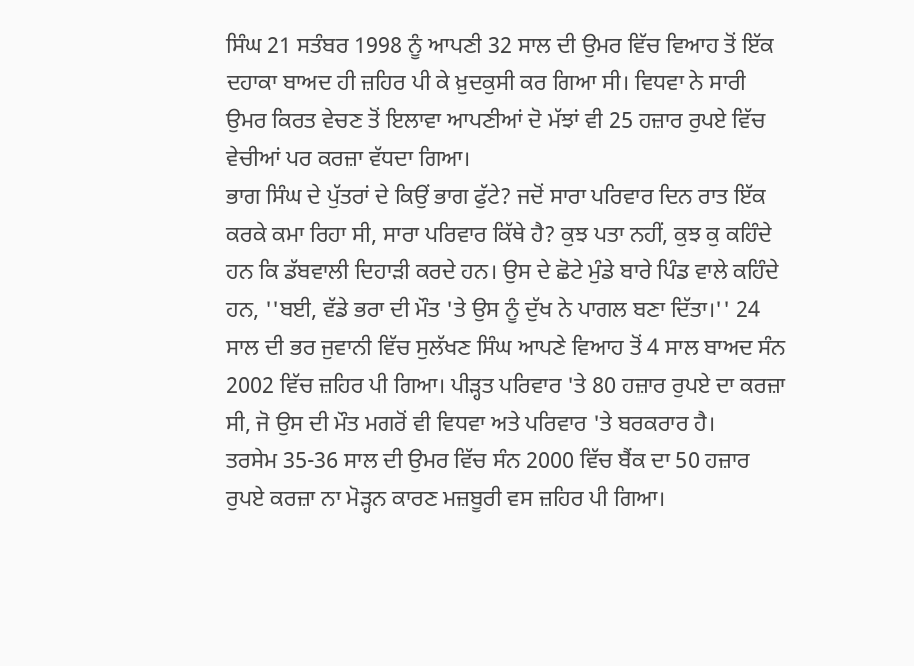ਸਿੰਘ 21 ਸਤੰਬਰ 1998 ਨੂੰ ਆਪਣੀ 32 ਸਾਲ ਦੀ ਉਮਰ ਵਿੱਚ ਵਿਆਹ ਤੋਂ ਇੱਕ ਦਹਾਕਾ ਬਾਅਦ ਹੀ ਜ਼ਹਿਰ ਪੀ ਕੇ ਖ਼ੁਦਕੁਸੀ ਕਰ ਗਿਆ ਸੀ। ਵਿਧਵਾ ਨੇ ਸਾਰੀ ਉਮਰ ਕਿਰਤ ਵੇਚਣ ਤੋਂ ਇਲਾਵਾ ਆਪਣੀਆਂ ਦੋ ਮੱਝਾਂ ਵੀ 25 ਹਜ਼ਾਰ ਰੁਪਏ ਵਿੱਚ ਵੇਚੀਆਂ ਪਰ ਕਰਜ਼ਾ ਵੱਧਦਾ ਗਿਆ।
ਭਾਗ ਸਿੰਘ ਦੇ ਪੁੱਤਰਾਂ ਦੇ ਕਿਉਂ ਭਾਗ ਫੁੱਟੇ? ਜਦੋਂ ਸਾਰਾ ਪਰਿਵਾਰ ਦਿਨ ਰਾਤ ਇੱਕ ਕਰਕੇ ਕਮਾ ਰਿਹਾ ਸੀ, ਸਾਰਾ ਪਰਿਵਾਰ ਕਿੱਥੇ ਹੈ? ਕੁਝ ਪਤਾ ਨਹੀਂ, ਕੁਝ ਕੁ ਕਹਿੰਦੇ ਹਨ ਕਿ ਡੱਬਵਾਲੀ ਦਿਹਾੜੀ ਕਰਦੇ ਹਨ। ਉਸ ਦੇ ਛੋਟੇ ਮੁੰਡੇ ਬਾਰੇ ਪਿੰਡ ਵਾਲੇ ਕਹਿੰਦੇ ਹਨ, ''ਬਈ, ਵੱਡੇ ਭਰਾ ਦੀ ਮੌਤ 'ਤੇ ਉਸ ਨੂੰ ਦੁੱਖ ਨੇ ਪਾਗਲ ਬਣਾ ਦਿੱਤਾ।'' 24 ਸਾਲ ਦੀ ਭਰ ਜੁਵਾਨੀ ਵਿੱਚ ਸੁਲੱਖਣ ਸਿੰਘ ਆਪਣੇ ਵਿਆਹ ਤੋਂ 4 ਸਾਲ ਬਾਅਦ ਸੰਨ 2002 ਵਿੱਚ ਜ਼ਹਿਰ ਪੀ ਗਿਆ। ਪੀੜ੍ਹਤ ਪਰਿਵਾਰ 'ਤੇ 80 ਹਜ਼ਾਰ ਰੁਪਏ ਦਾ ਕਰਜ਼ਾ ਸੀ, ਜੋ ਉਸ ਦੀ ਮੌਤ ਮਗਰੋਂ ਵੀ ਵਿਧਵਾ ਅਤੇ ਪਰਿਵਾਰ 'ਤੇ ਬਰਕਰਾਰ ਹੈ।
ਤਰਸੇਮ 35-36 ਸਾਲ ਦੀ ਉਮਰ ਵਿੱਚ ਸੰਨ 2000 ਵਿੱਚ ਬੈਂਕ ਦਾ 50 ਹਜ਼ਾਰ ਰੁਪਏ ਕਰਜ਼ਾ ਨਾ ਮੋੜ੍ਹਨ ਕਾਰਣ ਮਜ਼ਬੂਰੀ ਵਸ ਜ਼ਹਿਰ ਪੀ ਗਿਆ।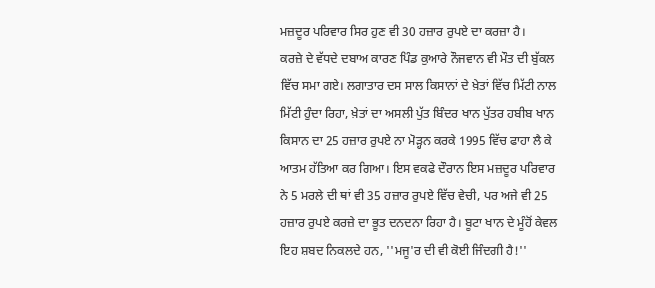ਮਜ਼ਦੂਰ ਪਰਿਵਾਰ ਸਿਰ ਹੁਣ ਵੀ 30 ਹਜ਼ਾਰ ਰੁਪਏ ਦਾ ਕਰਜ਼ਾ ਹੈ।
ਕਰਜ਼ੇ ਦੇ ਵੱਧਦੇ ਦਬਾਅ ਕਾਰਣ ਪਿੰਡ ਕੁਆਰੇ ਨੌਜਵਾਨ ਵੀ ਮੌਤ ਦੀ ਬੁੱਕਲ ਵਿੱਚ ਸਮਾ ਗਏ। ਲਗਾਤਾਰ ਦਸ ਸਾਲ ਕਿਸਾਨਾਂ ਦੇ ਖ਼ੇਤਾਂ ਵਿੱਚ ਮਿੱਟੀ ਨਾਲ ਮਿੱਟੀ ਹੁੰਦਾ ਰਿਹਾ, ਖ਼ੇਤਾਂ ਦਾ ਅਸਲੀ ਪੁੱਤ ਬਿੰਦਰ ਖਾਨ ਪੁੱਤਰ ਹਬੀਬ ਖਾਨ ਕਿਸਾਨ ਦਾ 25 ਹਜ਼ਾਰ ਰੁਪਏ ਨਾ ਮੋੜ੍ਹਨ ਕਰਕੇ 1995 ਵਿੱਚ ਫਾਹਾ ਲੈ ਕੇ ਆਤਮ ਹੱਤਿਆ ਕਰ ਗਿਆ। ਇਸ ਵਕਫੇ ਦੌਰਾਨ ਇਸ ਮਜ਼ਦੂਰ ਪਰਿਵਾਰ ਨੇ 5 ਮਰਲੇ ਦੀ ਥਾਂ ਵੀ 35 ਹਜ਼ਾਰ ਰੁਪਏ ਵਿੱਚ ਵੇਚੀ, ਪਰ ਅਜੇ ਵੀ 25 ਹਜ਼ਾਰ ਰੁਪਏ ਕਰਜ਼ੇ ਦਾ ਭੂਤ ਦਨਦਨਾ ਰਿਹਾ ਹੈ। ਬੂਟਾ ਖਾਨ ਦੇ ਮੂੰਹੋਂ ਕੇਵਲ ਇਹ ਸ਼ਬਦ ਨਿਕਲਦੇ ਹਨ, ''ਮਜੂ'ਰ ਦੀ ਵੀ ਕੋਈ ਜਿੰਦਗੀ ਹੈ!''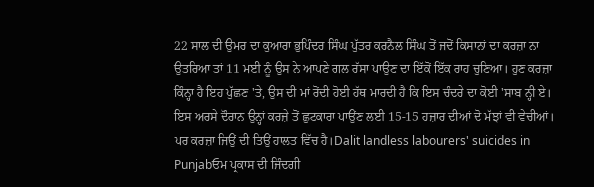22 ਸਾਲ ਦੀ ਉਮਰ ਦਾ ਕੁਆਰਾ ਭੁਪਿੰਦਰ ਸਿੰਘ ਪੁੱਤਰ ਕਰਨੈਲ ਸਿੰਘ ਤੋਂ ਜਦੋਂ ਕਿਸਾਨਾਂ ਦਾ ਕਰਜ਼ਾ ਨਾ ਉਤਰਿਆ ਤਾਂ 11 ਮਈ ਨੂੰ ਉਸ ਨੇ ਆਪਣੇ ਗਲ ਰੱਸਾ ਪਾਉਣ ਦਾ ਇੱਕੋਂ ਇੱਕ ਰਾਹ ਚੁਣਿਆ। ਹੁਣ ਕਰਜ਼ਾ ਕਿੰਨ੍ਹਾ ਹੈ ਇਹ ਪੁੱਛਣ 'ਤੇ, ਉਸ ਦੀ ਮਾਂ ਰੋਂਦੀ ਹੋਈ ਹੱਥ ਮਾਰਦੀ ਹੈ ਕਿ ਇਸ ਚੰਦਰੇ ਦਾ ਕੋਈ 'ਸਾਬ ਨ੍ਹੀ ਏ। ਇਸ ਅਰਸੇ ਦੌਰਾਨ ਉਨ੍ਹਾਂ ਕਰਜ਼ੇ ਤੋਂ ਛੁਟਕਾਰਾ ਪਾਉਂਣ ਲਈ 15-15 ਹਜ਼ਾਰ ਦੀਆਂ ਦੋ ਮੱਝਾਂ ਵੀ ਵੇਚੀਆਂ। ਪਰ ਕਰਜ਼ਾ ਜਿਉਂ ਦੀ ਤਿਉਂ ਹਾਲਤ ਵਿੱਚ ਹੈ।Dalit landless labourers' suicides in Punjabਓਮ ਪ੍ਰਕਾਸ ਦੀ ਜਿੰਦਗੀ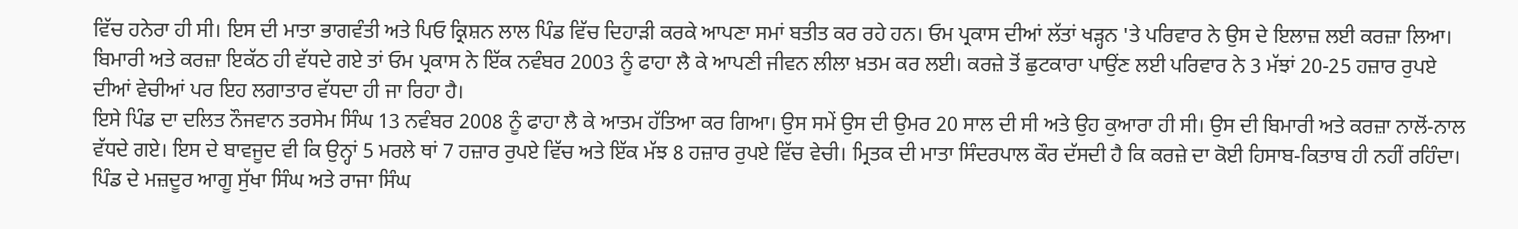ਵਿੱਚ ਹਨੇਰਾ ਹੀ ਸੀ। ਇਸ ਦੀ ਮਾਤਾ ਭਾਗਵੰਤੀ ਅਤੇ ਪਿਓ ਕ੍ਰਿਸ਼ਨ ਲਾਲ ਪਿੰਡ ਵਿੱਚ ਦਿਹਾੜੀ ਕਰਕੇ ਆਪਣਾ ਸਮਾਂ ਬਤੀਤ ਕਰ ਰਹੇ ਹਨ। ਓਮ ਪ੍ਰਕਾਸ ਦੀਆਂ ਲੱਤਾਂ ਖੜ੍ਹਨ 'ਤੇ ਪਰਿਵਾਰ ਨੇ ਉਸ ਦੇ ਇਲਾਜ਼ ਲਈ ਕਰਜ਼ਾ ਲਿਆ। ਬਿਮਾਰੀ ਅਤੇ ਕਰਜ਼ਾ ਇਕੱਠ ਹੀ ਵੱਧਦੇ ਗਏ ਤਾਂ ਓਮ ਪ੍ਰਕਾਸ ਨੇ ਇੱਕ ਨਵੰਬਰ 2003 ਨੂੰ ਫਾਹਾ ਲੈ ਕੇ ਆਪਣੀ ਜੀਵਨ ਲੀਲਾ ਖ਼ਤਮ ਕਰ ਲਈ। ਕਰਜ਼ੇ ਤੋਂ ਛੁਟਕਾਰਾ ਪਾਉਂਣ ਲਈ ਪਰਿਵਾਰ ਨੇ 3 ਮੱਝਾਂ 20-25 ਹਜ਼ਾਰ ਰੁਪਏ ਦੀਆਂ ਵੇਚੀਆਂ ਪਰ ਇਹ ਲਗਾਤਾਰ ਵੱਧਦਾ ਹੀ ਜਾ ਰਿਹਾ ਹੈ।
ਇਸੇ ਪਿੰਡ ਦਾ ਦਲਿਤ ਨੌਜਵਾਨ ਤਰਸੇਮ ਸਿੰਘ 13 ਨਵੰਬਰ 2008 ਨੂੰ ਫਾਹਾ ਲੈ ਕੇ ਆਤਮ ਹੱਤਿਆ ਕਰ ਗਿਆ। ਉਸ ਸਮੇਂ ਉਸ ਦੀ ਉਮਰ 20 ਸਾਲ ਦੀ ਸੀ ਅਤੇ ਉਹ ਕੁਆਰਾ ਹੀ ਸੀ। ਉਸ ਦੀ ਬਿਮਾਰੀ ਅਤੇ ਕਰਜ਼ਾ ਨਾਲੋਂ-ਨਾਲ ਵੱਧਦੇ ਗਏ। ਇਸ ਦੇ ਬਾਵਜੂਦ ਵੀ ਕਿ ਉਨ੍ਹਾਂ 5 ਮਰਲੇ ਥਾਂ 7 ਹਜ਼ਾਰ ਰੁਪਏ ਵਿੱਚ ਅਤੇ ਇੱਕ ਮੱਝ 8 ਹਜ਼ਾਰ ਰੁਪਏ ਵਿੱਚ ਵੇਚੀ। ਮ੍ਰਿਤਕ ਦੀ ਮਾਤਾ ਸਿੰਦਰਪਾਲ ਕੌਰ ਦੱਸਦੀ ਹੈ ਕਿ ਕਰਜ਼ੇ ਦਾ ਕੋਈ ਹਿਸਾਬ-ਕਿਤਾਬ ਹੀ ਨਹੀਂ ਰਹਿੰਦਾ।
ਪਿੰਡ ਦੇ ਮਜ਼ਦੂਰ ਆਗੂ ਸੁੱਖਾ ਸਿੰਘ ਅਤੇ ਰਾਜਾ ਸਿੰਘ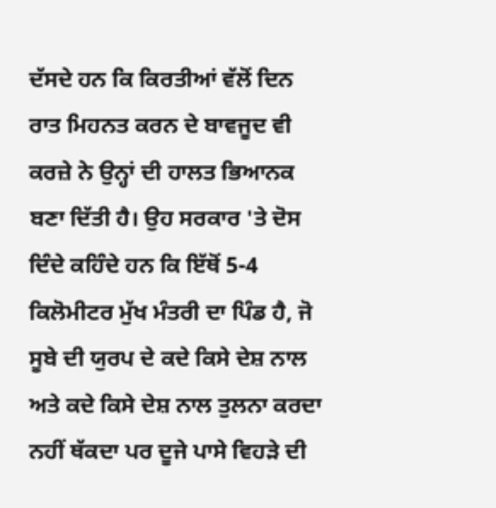ਦੱਸਦੇ ਹਨ ਕਿ ਕਿਰਤੀਆਂ ਵੱਲੋਂ ਦਿਨ ਰਾਤ ਮਿਹਨਤ ਕਰਨ ਦੇ ਬਾਵਜੂਦ ਵੀ ਕਰਜ਼ੇ ਨੇ ਉਨ੍ਹਾਂ ਦੀ ਹਾਲਤ ਭਿਆਨਕ ਬਣਾ ਦਿੱਤੀ ਹੈ। ਉਹ ਸਰਕਾਰ 'ਤੇ ਦੋਸ ਦਿੰਦੇ ਕਹਿੰਦੇ ਹਨ ਕਿ ਇੱਥੋਂ 5-4 ਕਿਲੋਮੀਟਰ ਮੁੱਖ ਮੰਤਰੀ ਦਾ ਪਿੰਡ ਹੈ, ਜੋ ਸੂਬੇ ਦੀ ਯੁਰਪ ਦੇ ਕਦੇ ਕਿਸੇ ਦੇਸ਼ ਨਾਲ ਅਤੇ ਕਦੇ ਕਿਸੇ ਦੇਸ਼ ਨਾਲ ਤੁਲਨਾ ਕਰਦਾ ਨਹੀਂ ਥੱਕਦਾ ਪਰ ਦੂਜੇ ਪਾਸੇ ਵਿਹੜੇ ਦੀ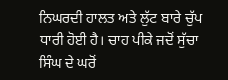ਨਿਘਰਦੀ ਹਾਲਤ ਅਤੇ ਲੁੱਟ ਬਾਰੇ ਚੁੱਪ ਧਾਰੀ ਹੋਈ ਹੈ। ਚਾਹ ਪੀਕੇ ਜਦੋਂ ਸੁੱਚਾ ਸਿੰਘ ਦੇ ਘਰੋਂ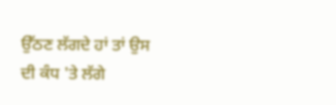ਉੱਠਣ ਲੱਗਦੇ ਹਾਂ ਤਾਂ ਉਸ ਦੀ ਕੰਧ 'ਤੇ ਲੱਗੇ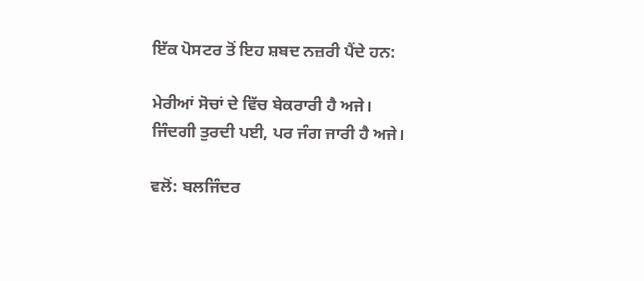ਇੱਕ ਪੋਸਟਰ ਤੋਂ ਇਹ ਸ਼ਬਦ ਨਜ਼ਰੀ ਪੈਂਦੇ ਹਨ:

ਮੇਰੀਆਂ ਸੋਚਾਂ ਦੇ ਵਿੱਚ ਬੇਕਰਾਰੀ ਹੈ ਅਜੇ।
ਜਿੰਦਗੀ ਤੁਰਦੀ ਪਈ, ਪਰ ਜੰਗ ਜਾਰੀ ਹੈ ਅਜੇ।

ਵਲੋਂ: ਬਲਜਿੰਦਰ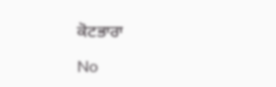ਕੋਟਭਾਰਾ

No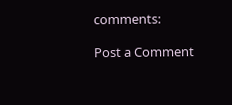comments:

Post a Comment